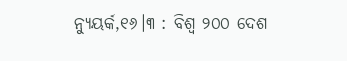ନ୍ୟୁୟର୍କ,୧୬।୩ : ବିଶ୍ୱ ୨୦୦ ଦେଶ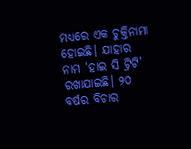ମଧ୍ୟରେ ଏକ ଚୁକ୍ତିନାମା ହୋଇଛି। ଯାହାର ନାମ ‘ହାଇ ସି ଟ୍ରିଟି’ ରଖାଯାଇଛି। ୨୦ ବର୍ଷର ବିଚାର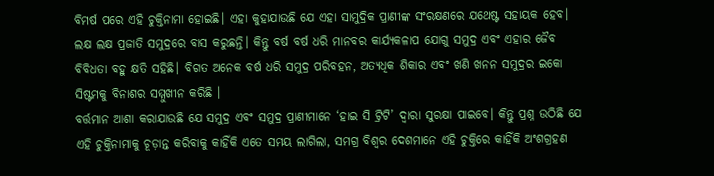ବିମର୍ଷ ପରେ ଏହି ଚୁକ୍ତିନାମା ହୋଇଛି। ଏହା କୁହାଯାଉଛି ଯେ ଏହା ସାମୁଦ୍ରିକ ପ୍ରାଣୀଙ୍କ ସଂରକ୍ଷଣରେ ଯଥେଷ୍ଟ ସହାୟକ ହେବ। ଲକ୍ଷ ଲକ୍ଷ ପ୍ରଜାତି ସମୁଦ୍ରରେ ବାସ କରୁଛନ୍ତି। କିନ୍ତୁ ବର୍ଷ ବର୍ଷ ଧରି ମାନବର କାର୍ଯ୍ୟକଳାପ ଯୋଗୁ ସମୁଦ୍ର ଏବଂ ଏହାର ଜୈବ ବିବିଧତା ବହୁ କ୍ଷତି ସହିଛି। ବିଗତ ଅନେକ ବର୍ଷ ଧରି ସମୁଦ୍ର ପରିବହନ, ଅତ୍ୟଧିକ ଶିକାର ଏବଂ ଖଣି ଖନନ ସମୁଦ୍ରର ଇକୋ ସିଷ୍ଟମକୁ ବିନାଶର ସମ୍ମୁଖୀନ କରିଛି ।
ବର୍ତ୍ତମାନ ଆଶା କରାଯାଉଛି ଯେ ସମୁଦ୍ର ଏବଂ ସମୁଦ୍ର ପ୍ରାଣୀମାନେ ‘ହାଇ ସି ଟ୍ରିଟି’ ଦ୍ୱାରା ସୁରକ୍ଷା ପାଇବେ। କିନ୍ତୁ ପ୍ରଶ୍ନ ଉଠିଛି ଯେ ଏହି ଚୁକ୍ତିନାମାକୁ ଚୂଡ଼ାନ୍ତ କରିବାକୁ କାହିଁକି ଏତେ ସମୟ ଲାଗିଲା, ସମଗ୍ର ବିଶ୍ୱର ଦେଶମାନେ ଏହି ଚୁକ୍ତିରେ କାହିଁକି ଅଂଶଗ୍ରହଣ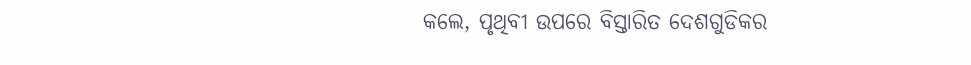କଲେ, ପୃଥିବୀ ଉପରେ ବିସ୍ତାରିତ ଦେଶଗୁଡିକର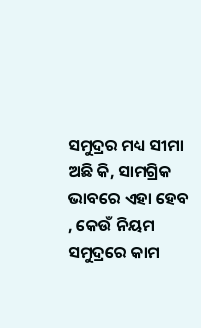ସମୁଦ୍ରର ମଧ୍ୟ ସୀମା ଅଛି କି, ସାମଗ୍ରିକ ଭାବରେ ଏହା ହେବ , କେଉଁ ନିୟମ ସମୁଦ୍ରରେ କାମ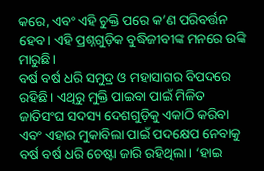କରେ, ଏବଂ ଏହି ଚୁକ୍ତି ପରେ କ’ଣ ପରିବର୍ତ୍ତନ ହେବ। ଏହି ପ୍ରଶ୍ନଗୁଡ଼ିକ ବୁଦ୍ଧିଜୀବୀଙ୍କ ମନରେ ଉଙ୍କି ମାରୁଛି।
ବର୍ଷ ବର୍ଷ ଧରି ସମୁଦ୍ର ଓ ମହାସାଗର ବିପଦରେ ରହିଛି। ଏଥିରୁ ମୁକ୍ତି ପାଇବା ପାଇଁ ମିଳିତ ଜାତିସଂଘ ସଦସ୍ୟ ଦେଶଗୁଡ଼ିକୁ ଏକାଠି କରିବା ଏବଂ ଏହାର ମୁକାବିଲା ପାଇଁ ପଦକ୍ଷେପ ନେବାକୁ ବର୍ଷ ବର୍ଷ ଧରି ଚେଷ୍ଟା ଜାରି ରହିଥିଲା। ‘ହାଇ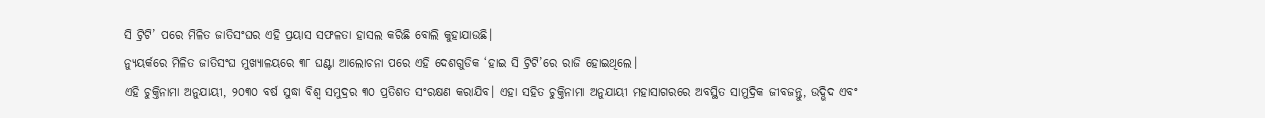ସି ଟ୍ରିଟି’ ପରେ ମିଳିତ ଜାତିସଂଘର ଏହି ପ୍ରୟାସ ସଫଳତା ହାସଲ କରିଛି ବୋଲି କୁହାଯାଉଛି।
ନ୍ୟୁୟର୍କରେ ମିଳିତ ଜାତିସଂଘ ମୁଖ୍ୟାଳୟରେ ୩୮ ଘଣ୍ଟା ଆଲୋଚନା ପରେ ଏହି ଦେଶଗୁଡିକ ‘ହାଇ ସି ଟ୍ରିଟି’ରେ ରାଜି ହୋଇଥିଲେ।
ଏହି ଚୁକ୍ତିନାମା ଅନୁଯାୟୀ, ୨୦୩୦ ବର୍ଷ ସୁଦ୍ଧା ବିଶ୍ୱ ସମୁଦ୍ରର ୩୦ ପ୍ରତିଶତ ସଂରକ୍ଷଣ କରାଯିବ। ଏହା ସହିତ ଚୁକ୍ତିନାମା ଅନୁଯାୟୀ ମହାସାଗରରେ ଅବସ୍ଥିତ ସାମୁଦ୍ରିକ ଜୀବଜନ୍ତୁ, ଉଦ୍ଭିଦ ଏବଂ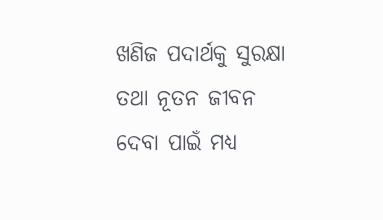ଖଣିଜ ପଦାର୍ଥକୁ ସୁରକ୍ଷା ତଥା ନୂତନ ଜୀବନ ଦେବା ପାଇଁ ମଧ୍ୟ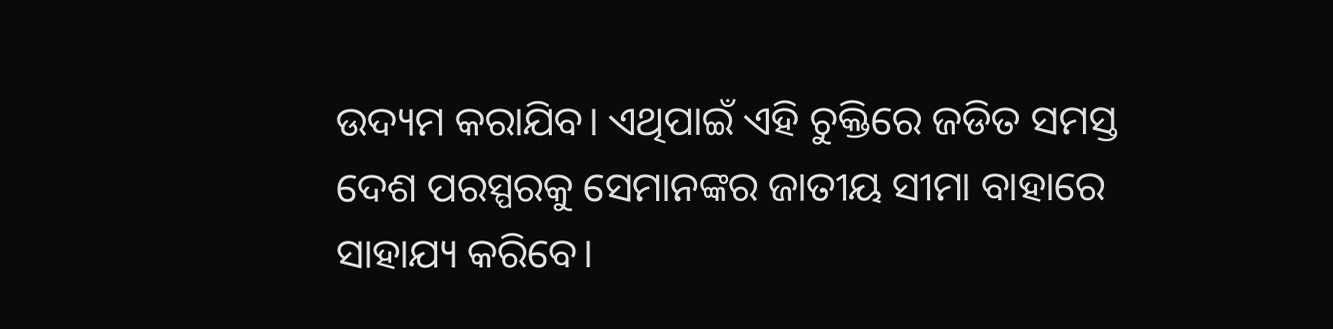ଉଦ୍ୟମ କରାଯିବ। ଏଥିପାଇଁ ଏହି ଚୁକ୍ତିରେ ଜଡିତ ସମସ୍ତ ଦେଶ ପରସ୍ପରକୁ ସେମାନଙ୍କର ଜାତୀୟ ସୀମା ବାହାରେ ସାହାଯ୍ୟ କରିବେ।